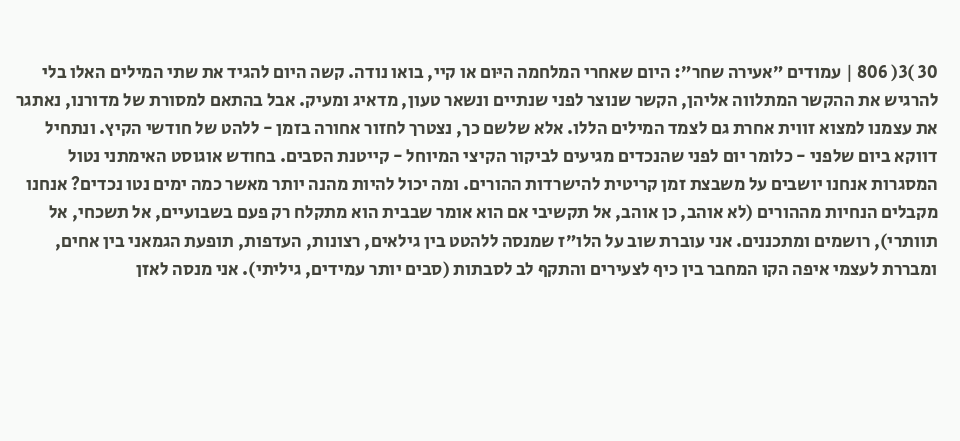30 )3( 806 | עמודים ״אעירה שחר״: היום שאחרי המלחמה היּום או קיי, בואו נודה. קשה היום להגיד את שתי המילים האלו בלי להרגיש את ההקשר המתלווה אליהן, הקשר שנוצר לפני שנתיים ונשאר טעון, מדאיג ומעיק. אבל בהתאם למסורת של מדורנו, נאתגר את עצמנו למצוא זווית אחרת גם לצמד המילים הללו. אלא שלשם כך, נצטרך לחזור אחורה בזמן - ללהט של חודשי הקיץ. ונתחיל דווקא ביום שלפני - כלומר יום לפני שהנכדים מגיעים לביקור הקיצי המיוחל - קייטנת הסבים. בחודש אוגוסט האימתני נטול המסגרות אנחנו יושבים על משבצת זמן קריטית להישרדות ההורים. ומה יכול להיות מהנה יותר מאשר כמה ימים נטו נכדים? אנחנו מקבלים הנחיות מההורים (לא אוהב, כן אוהב, אל תקשיבי אם הוא אומר שבבית הוא מתקלח רק פעם בשבועיים, אל תשכחי, אל תוותרי), רושמים ומתכננים. אני עוברת שוב על הלו״ז שמנסה ללהטט בין גילאים, רצונות, העדפות, תופעת הגמאני בין אחים, ומבררת לעצמי איפה הקו המחבר בין כיף לצעירים והתקף לב לסבתות (סבים יותר עמידים, גיליתי). אני מנסה לאזן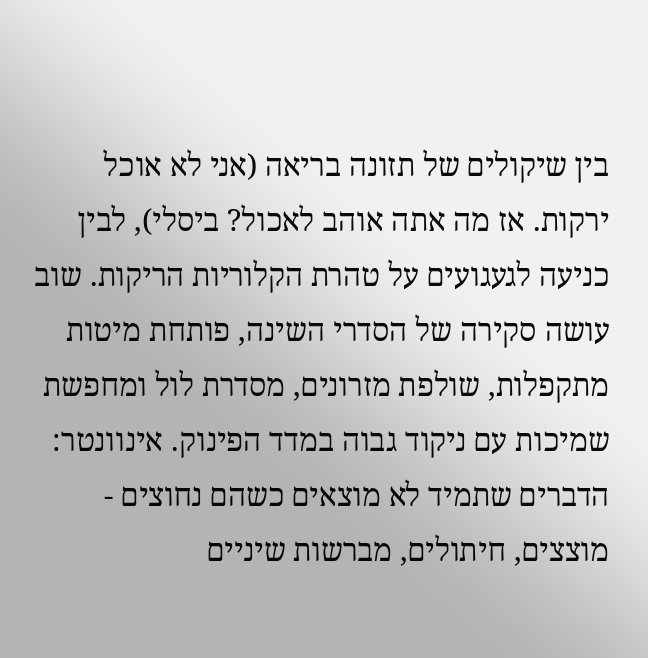בין שיקולים של תזונה בריאה (אני לא אוכל ירקות. אז מה אתה אוהב לאכול? ביסלי), לבין כניעה לגעגועים על טהרת הקלוריות הריקות. שוב עושה סקירה של הסדרי השינה, פותחת מיטות מתקפלות, שולפת מזרונים, מסדרת לול ומחפשת שמיכות עם ניקוד גבוה במדד הפינוק. אינוונטר: הדברים שתמיד לא מוצאים כשהם נחוצים - מוצצים, חיתולים, מברשות שיניים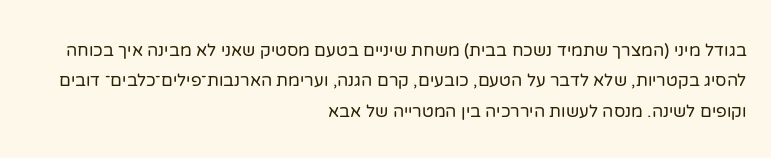בגודל מיני (המצרך שתמיד נשכח בבית) משחת שיניים בטעם מסטיק שאני לא מבינה איך בכוחה להסיג בקטריות, שלא לדבר על הטעם, כובעים, קרם הגנה, וערימת הארנבות־פילים־כלבים־ דובים וקופים לשינה. מנסה לעשות היררכיה בין המטרייה של אבא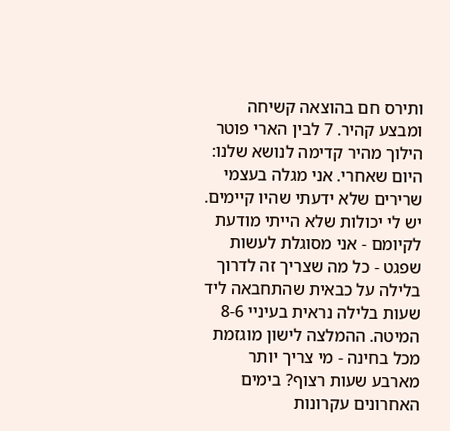ותירס חם בהוצאה קשיחה ומבצע קהיר. 7 לבין הארי פוטר הילוך מהיר קדימה לנושא שלנו: היום שאחרי. אני מגלה בעצמי שרירים שלא ידעתי שהיו קיימים. יש לי יכולות שלא הייתי מודעת לקיומם - אני מסוגלת לעשות שפגט - כל מה שצריך זה לדרוך בלילה על כבאית שהתחבאה ליד שעות בלילה נראית בעיניי 8-6 המיטה. ההמלצה לישון מוגזמת מכל בחינה - מי צריך יותר מארבע שעות רצוף? בימים האחרונים עקרונות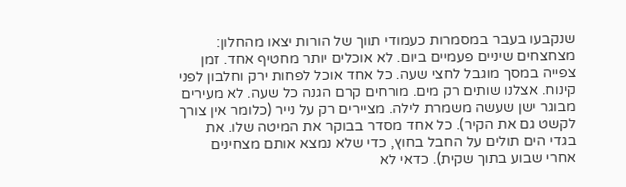שנקבעו בעבר במסמרות כעמודי תווך של הורות יצאו מהחלון: מצחצחים שיניים פעמיים ביום. לא אוכלים יותר מחטיף אחד. זמן צפייה במסך מוגבל לחצי שעה. כל אחד אוכל לפחות ירק וחלבון לפני קינוח. אצלנו שותים רק מים. מורחים קרם הגנה כל שעה. לא מעירים מבוגר ישן שעשה משמרת לילה. מציירים רק על נייר (כלומר אין צורך לקשט גם את הקיר). כל אחד מסדר בבוקר את המיטה שלו. את בגדי הים תולים על החבל בחוץ, כדי שלא נמצא אותם מצחינים אחרי שבוע בתוך שקית). כדאי לא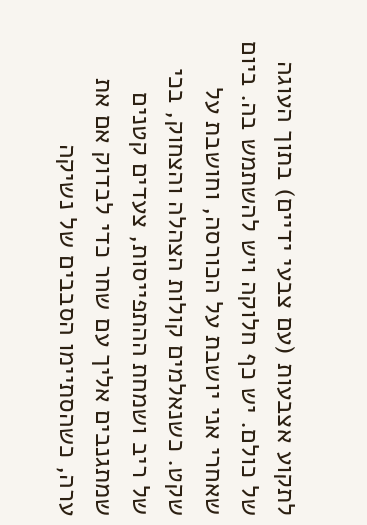לתקוע אצבעות (עם צבעי ידיים) בתוך העוגה של כולם. יש כף חלוקה ויש להשתמש בה. ביום שאחרי אני יושבת על הכורסה, וחושבת על שקט. כשנאלמים קולות הצהלה והצחוק, בכי של ריב ושמחת ההתפייסות, צעדים קטנים שמתגנבים אליך עם שחר כדי לבדוק אם את ערה, כשהסתיימו הסבבים של נשיקה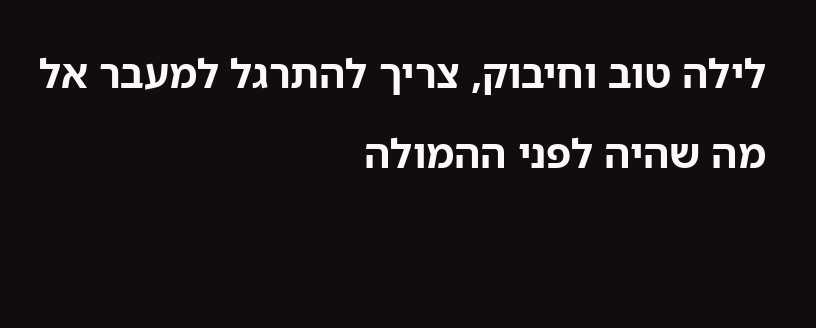לילה טוב וחיבוק, צריך להתרגל למעבר אל מה שהיה לפני ההמולה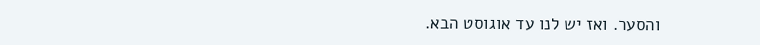והסער. ואז יש לנו עד אוגוסט הבא.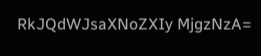RkJQdWJsaXNoZXIy MjgzNzA=